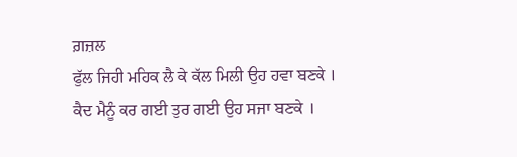ਗ਼ਜ਼ਲ
ਫੁੱਲ ਜਿਹੀ ਮਹਿਕ ਲੈ ਕੇ ਕੱਲ ਮਿਲੀ ਉਹ ਹਵਾ ਬਣਕੇ ।
ਕੈਦ ਮੈਨੂੰ ਕਰ ਗਈ ਤੁਰ ਗਈ ਉਹ ਸਜਾ ਬਣਕੇ ।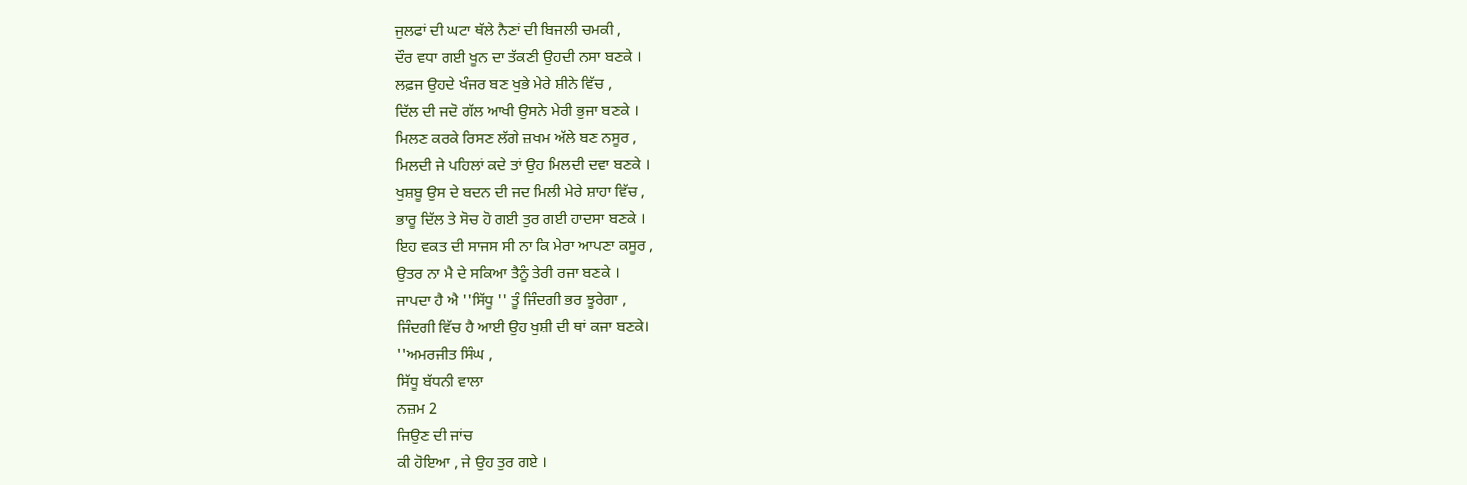ਜੁਲਫਾਂ ਦੀ ਘਟਾ ਥੱਲੇ ਨੈਣਾਂ ਦੀ ਬਿਜਲੀ ਚਮਕੀ ,
ਦੌਰ ਵਧਾ ਗਈ ਖੂਨ ਦਾ ਤੱਕਣੀ ਉਹਦੀ ਨਸਾ ਬਣਕੇ ।
ਲਫ਼ਜ ਉਹਦੇ ਖੰਜਰ ਬਣ ਖੁਭੇ ਮੇਰੇ ਸ਼ੀਨੇ ਵਿੱਚ ,
ਦਿੱਲ ਦੀ ਜਦੋ ਗੱਲ ਆਖੀ ਉਸਨੇ ਮੇਰੀ ਭੁਜਾ ਬਣਕੇ ।
ਮਿਲਣ ਕਰਕੇ ਰਿਸਣ ਲੱਗੇ ਜ਼ਖਮ ਅੱਲੇ ਬਣ ਨਸੂਰ ,
ਮਿਲਦੀ ਜੇ ਪਹਿਲਾਂ ਕਦੇ ਤਾਂ ਉਹ ਮਿਲਦੀ ਦਵਾ ਬਣਕੇ ।
ਖੁਸ਼ਬੂ ਉਸ ਦੇ ਬਦਨ ਦੀ ਜਦ ਮਿਲੀ ਮੇਰੇ ਸ਼ਾਹਾ ਵਿੱਚ ,
ਭਾਰੂ ਦਿੱਲ ਤੇ ਸੋਚ ਹੋ ਗਈ ਤੁਰ ਗਈ ਹਾਦਸਾ ਬਣਕੇ ।
ਇਹ ਵਕਤ ਦੀ ਸਾਜਸ ਸੀ ਨਾ ਕਿ ਮੇਰਾ ਆਪਣਾ ਕਸੂਰ ,
ਉਤਰ ਨਾ ਮੈ ਦੇ ਸਕਿਆ ਤੈਨੂੰ ਤੇਰੀ ਰਜਾ ਬਣਕੇ ।
ਜਾਪਦਾ ਹੈ ਐ ''ਸਿੱਧੂ '' ਤੂੰ ਜਿੰਦਗੀ ਭਰ ਝੂਰੇਗਾ ,
ਜਿੰਦਗੀ ਵਿੱਚ ਹੈ ਆਈ ਉਹ ਖੁਸ਼ੀ ਦੀ ਥਾਂ ਕਜਾ ਬਣਕੇ।
''ਅਮਰਜੀਤ ਸਿੰਘ ,
ਸਿੱਧੂ ਬੱਧਨੀ ਵਾਲਾ
ਨਜ਼ਮ 2
ਜਿਉਣ ਦੀ ਜਾਂਚ
ਕੀ ਹੋਇਆ , ਜੇ ਉਹ ਤੁਰ ਗਏ ।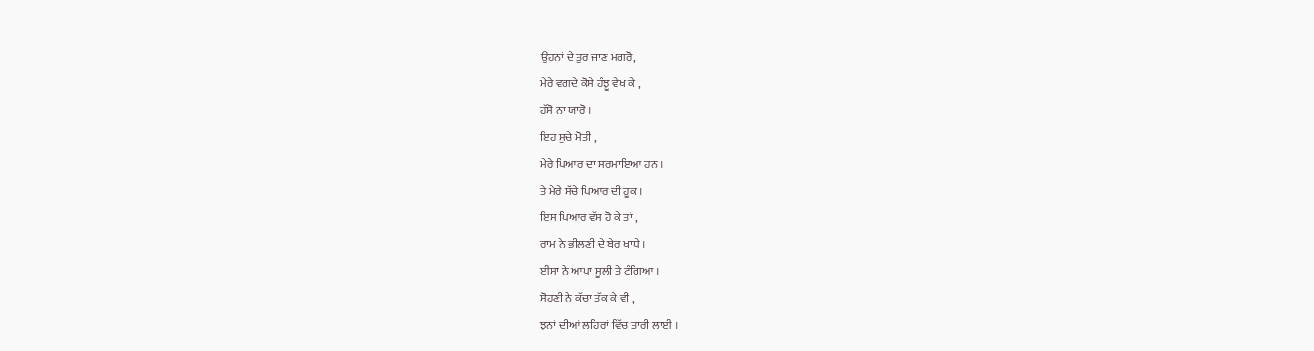ਉਹਨਾਂ ਦੇ ਤੁਰ ਜਾਣ ਮਗਰੋ,
ਮੇਰੇ ਵਗਦੇ ਕੋਸੇ ਹੰਝੂ ਵੇਖ ਕੇ ,
ਹੱਸੋ ਨਾ ਯਾਰੋ ।
ਇਹ ਸੁਚੇ ਮੋਤੀ ,
ਮੇਰੇ ਪਿਆਰ ਦਾ ਸਰਮਾਇਆ ਹਨ ।
ਤੇ ਮੇਰੇ ਸੱਚੇ ਪਿਆਰ ਦੀ ਹੂਕ ।
ਇਸ ਪਿਆਰ ਵੱਸ ਹੋ ਕੇ ਤਾਂ ,
ਰਾਮ ਨੇ ਭੀਲਣੀ ਦੇ ਬੇਰ ਖਾਧੇ ।
ਈਸਾ ਨੇ ਆਪਾ ਸੂਲੀ ਤੇ ਟੰਗਿਆ ।
ਸੋਹਣੀ ਨੇ ਕੱਚਾ ਤੱਕ ਕੇ ਵੀ ,
ਝਨਾਂ ਦੀਆਂ ਲਹਿਰਾਂ ਵਿੱਚ ਤਾਰੀ ਲਾਈ ।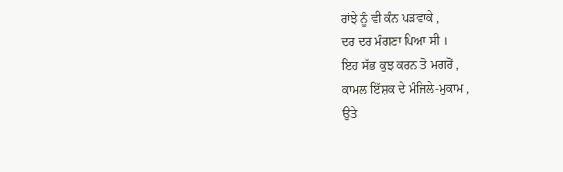ਰਾਂਝੇ ਨੂੰ ਵੀ ਕੰਨ ਪੜਵਾਕੇ ,
ਦਰ ਦਰ ਮੰਗਣਾ ਪਿਆ ਸੀ ।
ਇਹ ਸੱਭ ਕੁਝ ਕਰਨ ਤੋ ਮਗਰੋਂ ,
ਕਾਮਲ ਇੱਸ਼ਕ ਦੇ ਮੰਜਿਲੇ-ਮੁਕਾਮ ,
ਉਤੇ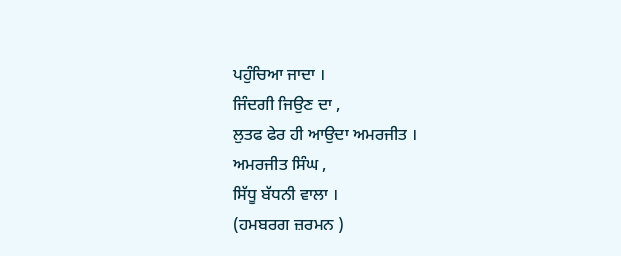ਪਹੁੰਚਿਆ ਜਾਦਾ ।
ਜਿੰਦਗੀ ਜਿਉਣ ਦਾ ,
ਲੁਤਫ ਫੇਰ ਹੀ ਆਉਦਾ ਅਮਰਜੀਤ ।
ਅਮਰਜੀਤ ਸਿੰਘ ,
ਸਿੱਧੂ ਬੱਧਨੀ ਵਾਲਾ ।
(ਹਮਬਰਗ ਜ਼ਰਮਨ )